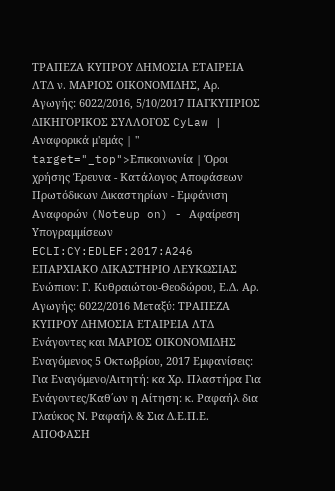ΤΡΑΠΕΖΑ ΚΥΠΡΟΥ ΔΗΜΟΣΙΑ ΕΤΑΙΡΕΙΑ ΛΤΔ ν. ΜΑΡΙΟΣ ΟΙΚΟΝΟΜΙΔΗΣ, Αρ. Αγωγής: 6022/2016, 5/10/2017 ΠΑΓΚΥΠΡΙΟΣ ΔΙΚΗΓΟΡΙΚΟΣ ΣΥΛΛΟΓΟΣ CyLaw | Αναφορικά μ'εμάς | " target="_top">Επικοινωνία | Όροι χρήσης Έρευνα - Κατάλογος Αποφάσεων Πρωτόδικων Δικαστηρίων - Εμφάνιση Αναφορών (Noteup on) - Αφαίρεση Υπογραμμίσεων ECLI:CY:EDLEF:2017:A246 ΕΠΑΡΧΙΑΚΟ ΔΙΚΑΣΤΗΡΙΟ ΛΕΥΚΩΣΙΑΣ Ενώπιον: Γ. Κυθραιώτου-Θεοδώρου, Ε.Δ. Αρ. Αγωγής: 6022/2016 Μεταξύ: ΤΡΑΠΕΖΑ ΚΥΠΡΟΥ ΔΗΜΟΣΙΑ ΕΤΑΙΡΕΙΑ ΛΤΔ Ενάγοντες και ΜΑΡΙΟΣ ΟΙΚΟΝΟΜΙΔΗΣ Εναγόμενος 5 Οκτωβρίου, 2017 Εμφανίσεις: Για Εναγόμενο/Αιτητή: κα Χρ. Πλαστήρα Για Ενάγοντες/Καθ΄ων η Αίτηση: κ. Ραφαήλ δια Γλαύκος Ν. Ραφαήλ & Σια Δ.Ε.Π.Ε. ΑΠΟΦΑΣΗ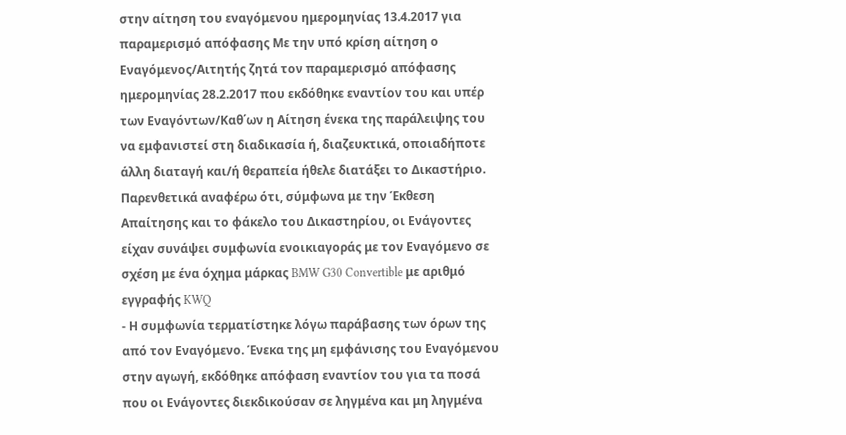στην αίτηση του εναγόμενου ημερομηνίας 13.4.2017 για παραμερισμό απόφασης Με την υπό κρίση αίτηση ο Εναγόμενος/Αιτητής ζητά τον παραμερισμό απόφασης ημερομηνίας 28.2.2017 που εκδόθηκε εναντίον του και υπέρ των Εναγόντων/Καθ΄ων η Αίτηση ένεκα της παράλειψης του να εμφανιστεί στη διαδικασία ή, διαζευκτικά, οποιαδήποτε άλλη διαταγή και/ή θεραπεία ήθελε διατάξει το Δικαστήριο. Παρενθετικά αναφέρω ότι, σύμφωνα με την Έκθεση Απαίτησης και το φάκελο του Δικαστηρίου, οι Ενάγοντες είχαν συνάψει συμφωνία ενοικιαγοράς με τον Εναγόμενο σε σχέση με ένα όχημα μάρκας BMW G30 Convertible με αριθμό εγγραφής KWQ
- Η συμφωνία τερματίστηκε λόγω παράβασης των όρων της από τον Εναγόμενο. Ένεκα της μη εμφάνισης του Εναγόμενου στην αγωγή, εκδόθηκε απόφαση εναντίον του για τα ποσά που οι Ενάγοντες διεκδικούσαν σε ληγμένα και μη ληγμένα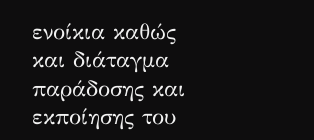ενοίκια καθώς και διάταγμα παράδοσης και εκποίησης του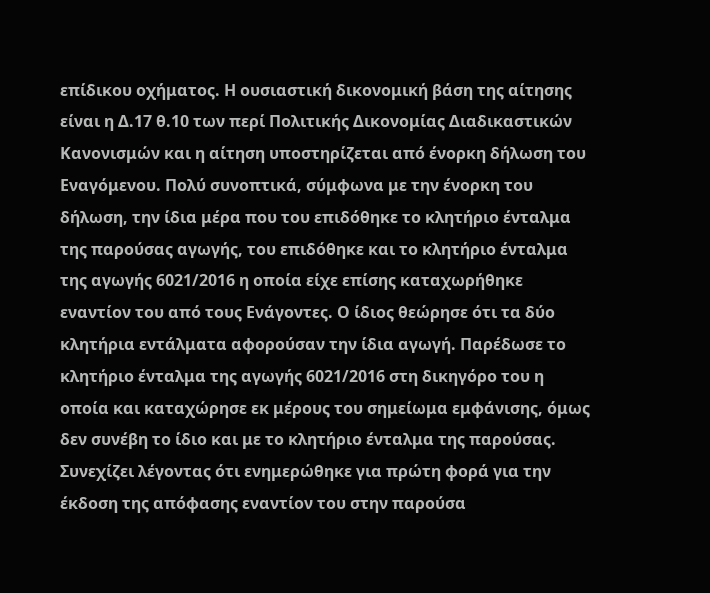επίδικου οχήματος. Η ουσιαστική δικονομική βάση της αίτησης είναι η Δ.17 θ.10 των περί Πολιτικής Δικονομίας Διαδικαστικών Κανονισμών και η αίτηση υποστηρίζεται από ένορκη δήλωση του Εναγόμενου. Πολύ συνοπτικά, σύμφωνα με την ένορκη του δήλωση, την ίδια μέρα που του επιδόθηκε το κλητήριο ένταλμα της παρούσας αγωγής, του επιδόθηκε και το κλητήριο ένταλμα της αγωγής 6021/2016 η οποία είχε επίσης καταχωρήθηκε εναντίον του από τους Ενάγοντες. Ο ίδιος θεώρησε ότι τα δύο κλητήρια εντάλματα αφορούσαν την ίδια αγωγή. Παρέδωσε το κλητήριο ένταλμα της αγωγής 6021/2016 στη δικηγόρο του η οποία και καταχώρησε εκ μέρους του σημείωμα εμφάνισης, όμως δεν συνέβη το ίδιο και με το κλητήριο ένταλμα της παρούσας. Συνεχίζει λέγοντας ότι ενημερώθηκε για πρώτη φορά για την έκδοση της απόφασης εναντίον του στην παρούσα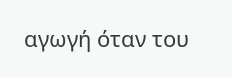αγωγή όταν του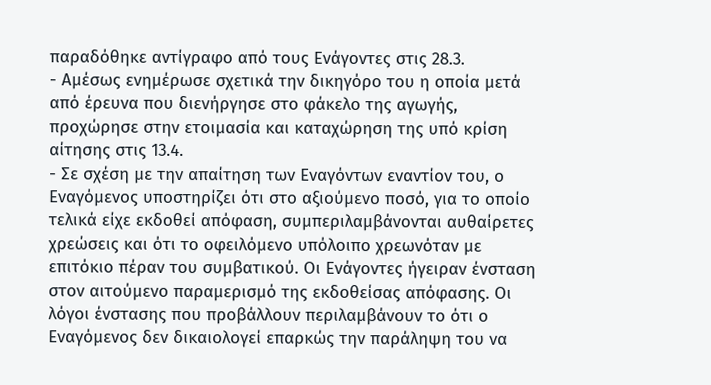παραδόθηκε αντίγραφο από τους Ενάγοντες στις 28.3.
- Αμέσως ενημέρωσε σχετικά την δικηγόρο του η οποία μετά από έρευνα που διενήργησε στο φάκελο της αγωγής, προχώρησε στην ετοιμασία και καταχώρηση της υπό κρίση αίτησης στις 13.4.
- Σε σχέση με την απαίτηση των Εναγόντων εναντίον του, ο Εναγόμενος υποστηρίζει ότι στο αξιούμενο ποσό, για το οποίο τελικά είχε εκδοθεί απόφαση, συμπεριλαμβάνονται αυθαίρετες χρεώσεις και ότι το οφειλόμενο υπόλοιπο χρεωνόταν με επιτόκιο πέραν του συμβατικού. Οι Ενάγοντες ήγειραν ένσταση στον αιτούμενο παραμερισμό της εκδοθείσας απόφασης. Οι λόγοι ένστασης που προβάλλουν περιλαμβάνουν το ότι ο Εναγόμενος δεν δικαιολογεί επαρκώς την παράληψη του να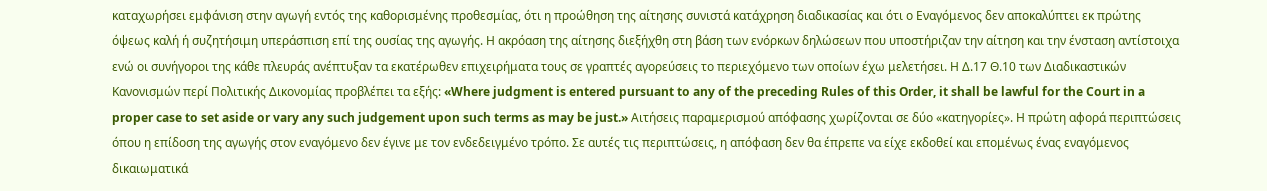καταχωρήσει εμφάνιση στην αγωγή εντός της καθορισμένης προθεσμίας, ότι η προώθηση της αίτησης συνιστά κατάχρηση διαδικασίας και ότι ο Εναγόμενος δεν αποκαλύπτει εκ πρώτης όψεως καλή ή συζητήσιμη υπεράσπιση επί της ουσίας της αγωγής. Η ακρόαση της αίτησης διεξήχθη στη βάση των ενόρκων δηλώσεων που υποστήριζαν την αίτηση και την ένσταση αντίστοιχα ενώ οι συνήγοροι της κάθε πλευράς ανέπτυξαν τα εκατέρωθεν επιχειρήματα τους σε γραπτές αγορεύσεις το περιεχόμενο των οποίων έχω μελετήσει. Η Δ.17 Θ.10 των Διαδικαστικών Κανονισμών περί Πολιτικής Δικονομίας προβλέπει τα εξής: «Where judgment is entered pursuant to any of the preceding Rules of this Order, it shall be lawful for the Court in a proper case to set aside or vary any such judgement upon such terms as may be just.» Αιτήσεις παραμερισμού απόφασης χωρίζονται σε δύο «κατηγορίες». Η πρώτη αφορά περιπτώσεις όπου η επίδοση της αγωγής στον εναγόμενο δεν έγινε με τον ενδεδειγμένο τρόπο. Σε αυτές τις περιπτώσεις, η απόφαση δεν θα έπρεπε να είχε εκδοθεί και επομένως ένας εναγόμενος δικαιωματικά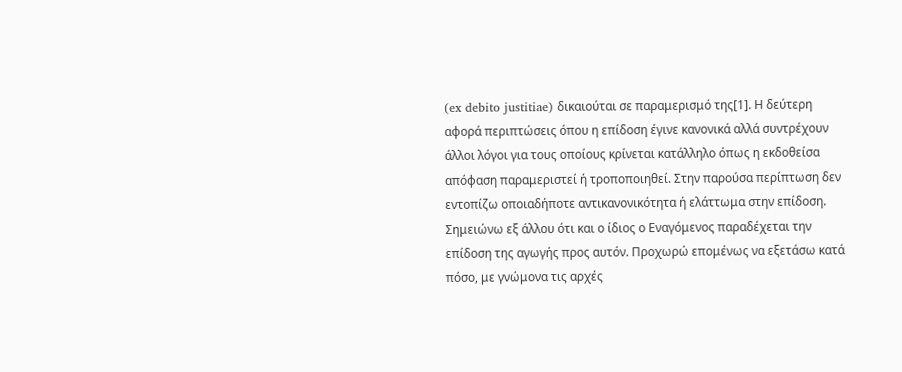(ex debito justitiae) δικαιούται σε παραμερισμό της[1]. Η δεύτερη αφορά περιπτώσεις όπου η επίδοση έγινε κανονικά αλλά συντρέχουν άλλοι λόγοι για τους οποίους κρίνεται κατάλληλο όπως η εκδοθείσα απόφαση παραμεριστεί ή τροποποιηθεί. Στην παρούσα περίπτωση δεν εντοπίζω οποιαδήποτε αντικανονικότητα ή ελάττωμα στην επίδοση. Σημειώνω εξ άλλου ότι και ο ίδιος ο Εναγόμενος παραδέχεται την επίδοση της αγωγής προς αυτόν. Προχωρώ επομένως να εξετάσω κατά πόσο, με γνώμονα τις αρχές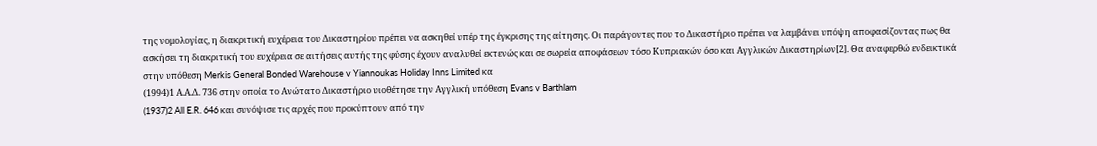της νομολογίας, η διακριτική ευχέρεια του Δικαστηρίου πρέπει να ασκηθεί υπέρ της έγκρισης της αίτησης. Οι παράγοντες που το Δικαστήριο πρέπει να λαμβάνει υπόψη αποφασίζοντας πως θα ασκήσει τη διακριτική του ευχέρεια σε αιτήσεις αυτής της φύσης έχουν αναλυθεί εκτενώς και σε σωρεία αποφάσεων τόσο Κυπριακών όσο και Αγγλικών Δικαστηρίων[2]. Θα αναφερθώ ενδεικτικά στην υπόθεση Merkis General Bonded Warehouse v Yiannoukas Holiday Inns Limited κα
(1994)1 Α.Α.Δ. 736 στην οποία το Ανώτατο Δικαστήριο υιοθέτησε την Αγγλική υπόθεση Evans v Barthlam
(1937)2 All E.R. 646 και συνόψισε τις αρχές που προκύπτουν από την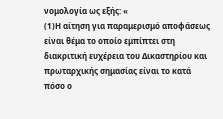νομολογία ως εξής: «
(1)Η αίτηση για παραμερισμό αποφάσεως είναι θέμα το οποίο εμπίπτει στη διακριτική ευχέρεια του Δικαστηρίου και πρωταρχικής σημασίας είναι το κατά πόσο ο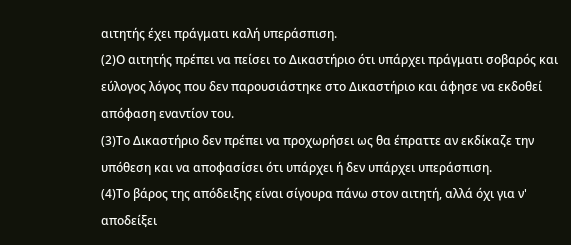αιτητής έχει πράγματι καλή υπεράσπιση.
(2)Ο αιτητής πρέπει να πείσει το Δικαστήριο ότι υπάρχει πράγματι σοβαρός και εύλογος λόγος που δεν παρουσιάστηκε στο Δικαστήριο και άφησε να εκδοθεί απόφαση εναντίον του.
(3)Το Δικαστήριο δεν πρέπει να προχωρήσει ως θα έπραττε αν εκδίκαζε την υπόθεση και να αποφασίσει ότι υπάρχει ή δεν υπάρχει υπεράσπιση.
(4)Το βάρος της απόδειξης είναι σίγουρα πάνω στον αιτητή, αλλά όχι για ν' αποδείξει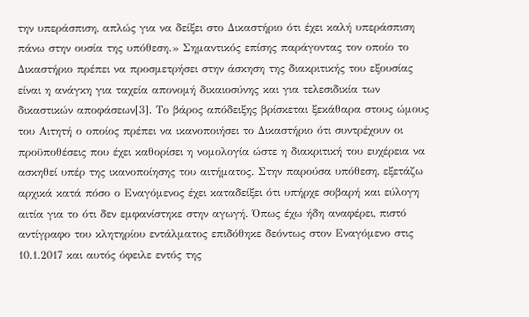την υπεράσπιση, απλώς για να δείξει στο Δικαστήριο ότι έχει καλή υπεράσπιση πάνω στην ουσία της υπόθεση.» Σημαντικός επίσης παράγοντας τον οποίο το Δικαστήριο πρέπει να προσμετρήσει στην άσκηση της διακριτικής του εξουσίας είναι η ανάγκη για ταχεία απονομή δικαιοσύνης και για τελεσιδικία των δικαστικών αποφάσεων[3]. Το βάρος απόδειξης βρίσκεται ξεκάθαρα στους ώμους του Αιτητή ο οποίος πρέπει να ικανοποιήσει το Δικαστήριο ότι συντρέχουν οι προϋποθέσεις που έχει καθορίσει η νομολογία ώστε η διακριτική του ευχέρεια να ασκηθεί υπέρ της ικανοποίησης του αιτήματος. Στην παρούσα υπόθεση, εξετάζω αρχικά κατά πόσο ο Εναγόμενος έχει καταδείξει ότι υπήρχε σοβαρή και εύλογη αιτία για το ότι δεν εμφανίστηκε στην αγωγή. Όπως έχω ήδη αναφέρει, πιστό αντίγραφο του κλητηρίου εντάλματος επιδόθηκε δεόντως στον Εναγόμενο στις 10.1.2017 και αυτός όφειλε εντός της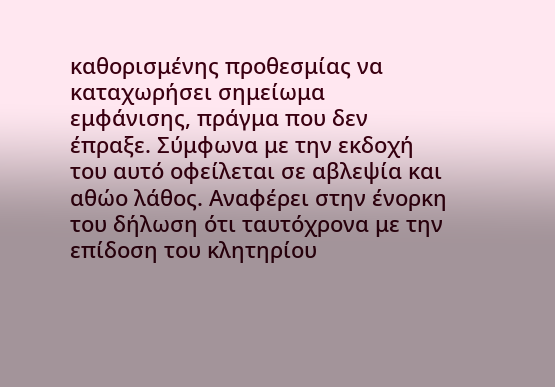καθορισμένης προθεσμίας να καταχωρήσει σημείωμα εμφάνισης, πράγμα που δεν έπραξε. Σύμφωνα με την εκδοχή του αυτό οφείλεται σε αβλεψία και αθώο λάθος. Αναφέρει στην ένορκη του δήλωση ότι ταυτόχρονα με την επίδοση του κλητηρίου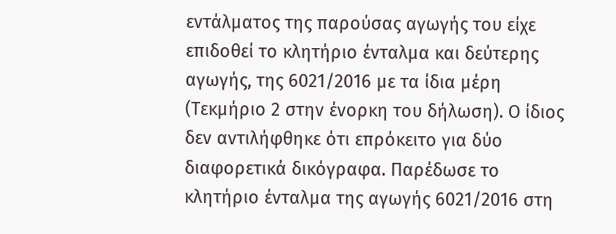εντάλματος της παρούσας αγωγής του είχε επιδοθεί το κλητήριο ένταλμα και δεύτερης αγωγής, της 6021/2016 με τα ίδια μέρη (Τεκμήριο 2 στην ένορκη του δήλωση). Ο ίδιος δεν αντιλήφθηκε ότι επρόκειτο για δύο διαφορετικά δικόγραφα. Παρέδωσε το κλητήριο ένταλμα της αγωγής 6021/2016 στη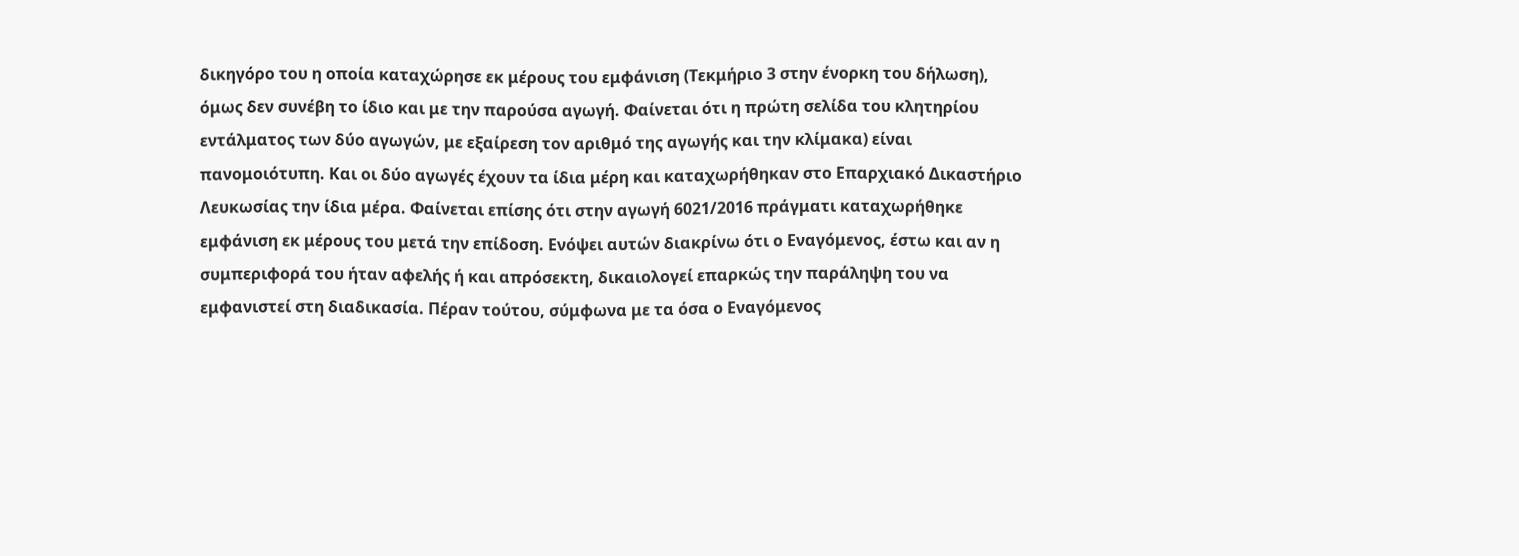δικηγόρο του η οποία καταχώρησε εκ μέρους του εμφάνιση (Τεκμήριο 3 στην ένορκη του δήλωση), όμως δεν συνέβη το ίδιο και με την παρούσα αγωγή. Φαίνεται ότι η πρώτη σελίδα του κλητηρίου εντάλματος των δύο αγωγών, με εξαίρεση τον αριθμό της αγωγής και την κλίμακα) είναι πανομοιότυπη. Και οι δύο αγωγές έχουν τα ίδια μέρη και καταχωρήθηκαν στο Επαρχιακό Δικαστήριο Λευκωσίας την ίδια μέρα. Φαίνεται επίσης ότι στην αγωγή 6021/2016 πράγματι καταχωρήθηκε εμφάνιση εκ μέρους του μετά την επίδοση. Ενόψει αυτών διακρίνω ότι ο Εναγόμενος, έστω και αν η συμπεριφορά του ήταν αφελής ή και απρόσεκτη, δικαιολογεί επαρκώς την παράληψη του να εμφανιστεί στη διαδικασία. Πέραν τούτου, σύμφωνα με τα όσα ο Εναγόμενος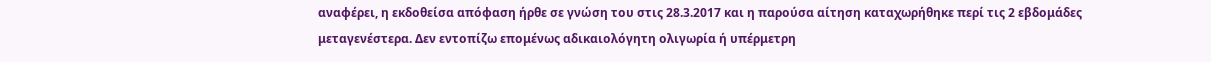αναφέρει, η εκδοθείσα απόφαση ήρθε σε γνώση του στις 28.3.2017 και η παρούσα αίτηση καταχωρήθηκε περί τις 2 εβδομάδες μεταγενέστερα. Δεν εντοπίζω επομένως αδικαιολόγητη ολιγωρία ή υπέρμετρη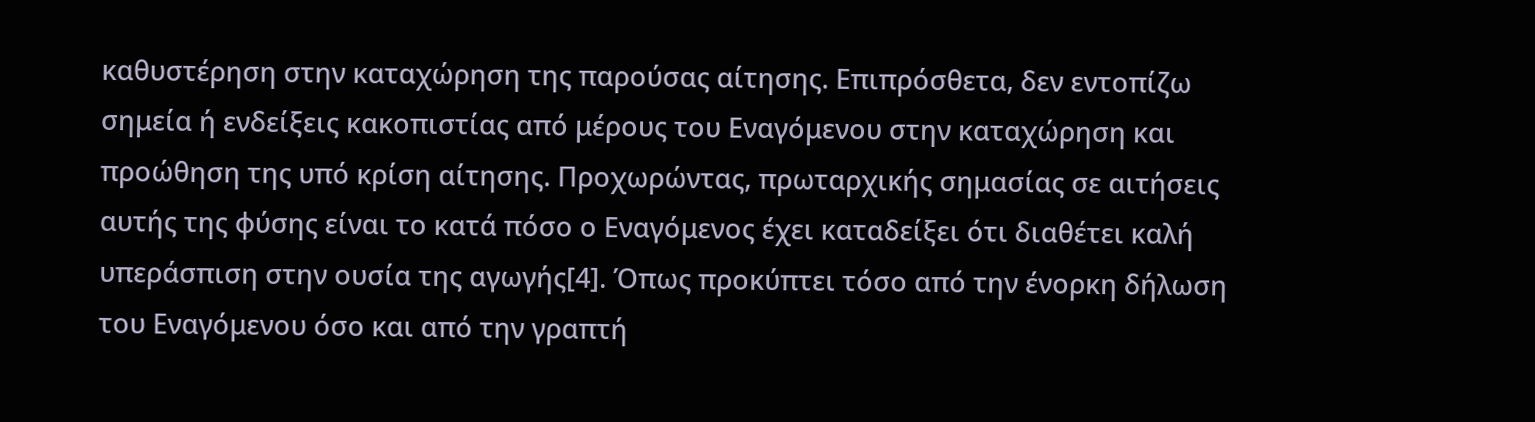καθυστέρηση στην καταχώρηση της παρούσας αίτησης. Επιπρόσθετα, δεν εντοπίζω σημεία ή ενδείξεις κακοπιστίας από μέρους του Εναγόμενου στην καταχώρηση και προώθηση της υπό κρίση αίτησης. Προχωρώντας, πρωταρχικής σημασίας σε αιτήσεις αυτής της φύσης είναι το κατά πόσο ο Εναγόμενος έχει καταδείξει ότι διαθέτει καλή υπεράσπιση στην ουσία της αγωγής[4]. Όπως προκύπτει τόσο από την ένορκη δήλωση του Εναγόμενου όσο και από την γραπτή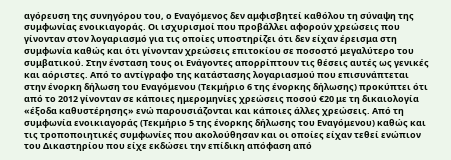αγόρευση της συνηγόρου του, ο Εναγόμενος δεν αμφισβητεί καθόλου τη σύναψη της συμφωνίας ενοικιαγοράς. Οι ισχυρισμοί που προβάλλει αφορούν χρεώσεις που γίνονταν στον λογαριασμό για τις οποίες υποστηρίζει ότι δεν είχαν έρεισμα στη συμφωνία καθώς και ότι γίνονταν χρεώσεις επιτοκίου σε ποσοστό μεγαλύτερο του συμβατικού. Στην ένσταση τους οι Ενάγοντες απορρίπτουν τις θέσεις αυτές ως γενικές και αόριστες. Από το αντίγραφο της κατάστασης λογαριασμού που επισυνάπτεται στην ένορκη δήλωση του Εναγόμενου (Τεκμήριο 6 της ένορκης δήλωσης) προκύπτει ότι από το 2012 γίνονταν σε κάποιες ημερομηνίες χρεώσεις ποσού €20 με τη δικαιολογία «έξοδα καθυστέρησης» ενώ παρουσιάζονται και κάποιες άλλες χρεώσεις. Από τη συμφωνία ενοικιαγοράς (Τεκμήριο 5 της ένορκης δήλωσης του Εναγόμενου) καθώς και τις τροποποιητικές συμφωνίες που ακολούθησαν και οι οποίες είχαν τεθεί ενώπιον του Δικαστηρίου που είχε εκδώσει την επίδικη απόφαση από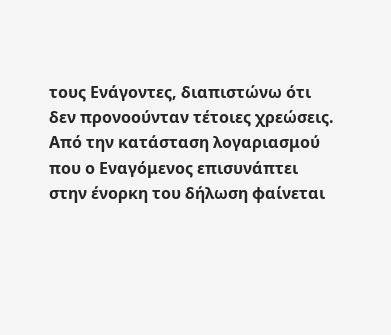τους Ενάγοντες, διαπιστώνω ότι δεν προνοούνταν τέτοιες χρεώσεις. Από την κατάσταση λογαριασμού που ο Εναγόμενος επισυνάπτει στην ένορκη του δήλωση φαίνεται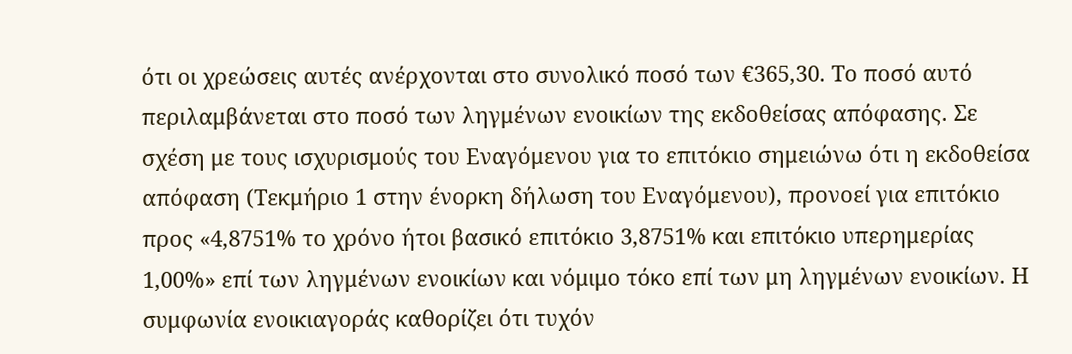ότι οι χρεώσεις αυτές ανέρχονται στο συνολικό ποσό των €365,30. Το ποσό αυτό περιλαμβάνεται στο ποσό των ληγμένων ενοικίων της εκδοθείσας απόφασης. Σε σχέση με τους ισχυρισμούς του Εναγόμενου για το επιτόκιο σημειώνω ότι η εκδοθείσα απόφαση (Τεκμήριο 1 στην ένορκη δήλωση του Εναγόμενου), προνοεί για επιτόκιο προς «4,8751% το χρόνο ήτοι βασικό επιτόκιο 3,8751% και επιτόκιο υπερημερίας 1,00%» επί των ληγμένων ενοικίων και νόμιμο τόκο επί των μη ληγμένων ενοικίων. Η συμφωνία ενοικιαγοράς καθορίζει ότι τυχόν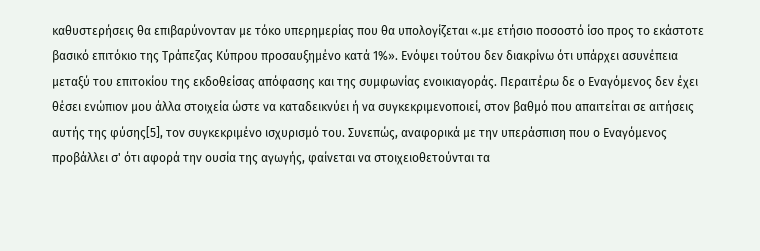καθυστερήσεις θα επιβαρύνονταν με τόκο υπερημερίας που θα υπολογίζεται «.με ετήσιο ποσοστό ίσο προς το εκάστοτε βασικό επιτόκιο της Τράπεζας Κύπρου προσαυξημένο κατά 1%». Ενόψει τούτου δεν διακρίνω ότι υπάρχει ασυνέπεια μεταξύ του επιτοκίου της εκδοθείσας απόφασης και της συμφωνίας ενοικιαγοράς. Περαιτέρω δε ο Εναγόμενος δεν έχει θέσει ενώπιον μου άλλα στοιχεία ώστε να καταδεικνύει ή να συγκεκριμενοποιεί, στον βαθμό που απαιτείται σε αιτήσεις αυτής της φύσης[5], τον συγκεκριμένο ισχυρισμό του. Συνεπώς, αναφορικά με την υπεράσπιση που ο Εναγόμενος προβάλλει σ' ότι αφορά την ουσία της αγωγής, φαίνεται να στοιχειοθετούνται τα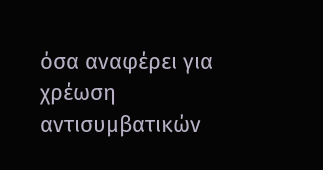όσα αναφέρει για χρέωση αντισυμβατικών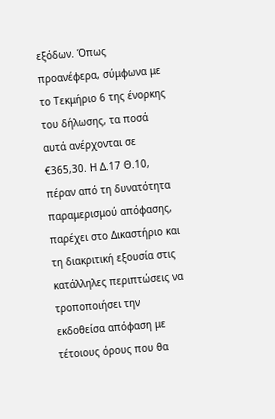εξόδων. Όπως προανέφερα, σύμφωνα με το Τεκμήριο 6 της ένορκης του δήλωσης, τα ποσά αυτά ανέρχονται σε €365,30. Η Δ.17 Θ.10, πέραν από τη δυνατότητα παραμερισμού απόφασης, παρέχει στο Δικαστήριο και τη διακριτική εξουσία στις κατάλληλες περιπτώσεις να τροποποιήσει την εκδοθείσα απόφαση με τέτοιους όρους που θα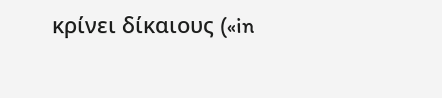κρίνει δίκαιους («in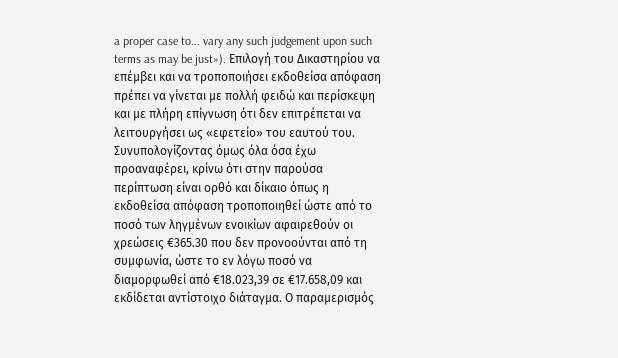a proper case to... vary any such judgement upon such terms as may be just»). Επιλογή του Δικαστηρίου να επέμβει και να τροποποιήσει εκδοθείσα απόφαση πρέπει να γίνεται με πολλή φειδώ και περίσκεψη και με πλήρη επίγνωση ότι δεν επιτρέπεται να λειτουργήσει ως «εφετείο» του εαυτού του. Συνυπολογίζοντας όμως όλα όσα έχω προαναφέρει, κρίνω ότι στην παρούσα περίπτωση είναι ορθό και δίκαιο όπως η εκδοθείσα απόφαση τροποποιηθεί ώστε από το ποσό των ληγμένων ενοικίων αφαιρεθούν οι χρεώσεις €365.30 που δεν προνοούνται από τη συμφωνία, ώστε το εν λόγω ποσό να διαμορφωθεί από €18.023,39 σε €17.658,09 και εκδίδεται αντίστοιχο διάταγμα. Ο παραμερισμός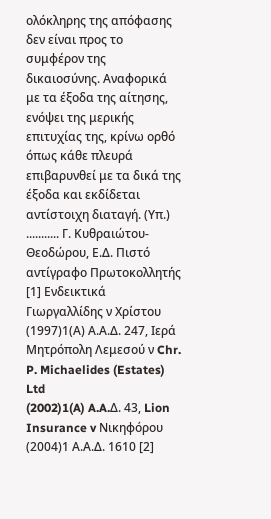ολόκληρης της απόφασης δεν είναι προς το συμφέρον της δικαιοσύνης. Αναφορικά με τα έξοδα της αίτησης, ενόψει της μερικής επιτυχίας της, κρίνω ορθό όπως κάθε πλευρά επιβαρυνθεί με τα δικά της έξοδα και εκδίδεται αντίστοιχη διαταγή. (Υπ.) ........... Γ. Κυθραιώτου-Θεοδώρου, Ε.Δ. Πιστό αντίγραφο Πρωτοκολλητής [1] Ενδεικτικά Γιωργαλλίδης ν Χρίστου
(1997)1(Α) Α.Α.Δ. 247, Ιερά Μητρόπολη Λεμεσού ν Chr. P. Michaelides (Estates) Ltd
(2002)1(A) A.A.Δ. 43, Lion Insurance v Νικηφόρου
(2004)1 Α.Α.Δ. 1610 [2]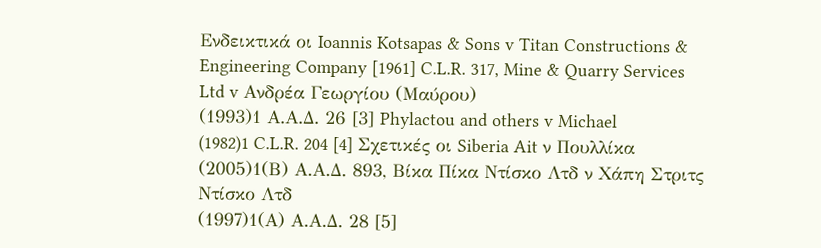Ενδεικτικά οι Ioannis Kotsapas & Sons v Titan Constructions & Engineering Company [1961] C.L.R. 317, Mine & Quarry Services Ltd v Ανδρέα Γεωργίου (Μαύρου)
(1993)1 Α.Α.Δ. 26 [3] Phylactou and others v Michael
(1982)1 C.L.R. 204 [4] Σχετικές οι Siberia Ait ν Πουλλίκα
(2005)1(Β) Α.Α.Δ. 893, Βίκα Πίκα Ντίσκο Λτδ ν Χάπη Στριτς Ντίσκο Λτδ
(1997)1(Α) Α.Α.Δ. 28 [5]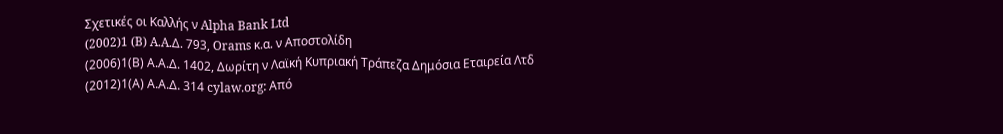Σχετικές οι Καλλής ν Alpha Bank Ltd
(2002)1 (B) A.A.Δ. 793, Orams κ.α. ν Αποστολίδη
(2006)1(Β) Α.Α.Δ. 1402, Δωρίτη ν Λαϊκή Κυπριακή Τράπεζα Δημόσια Εταιρεία Λτδ
(2012)1(Α) Α.Α.Δ. 314 cylaw.org: Από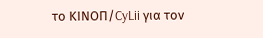το ΚΙΝOΠ/CyLii για τον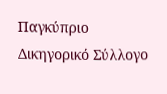Παγκύπριο Δικηγορικό Σύλλογο